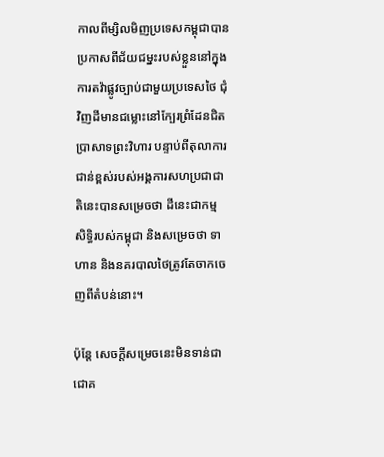កាលពីម្សិលមិញប្រទេសកម្ពុជាបានប្រកាសពីជ័យជម្នះរបស់ខ្លួននៅក្នុងការតវ៉ាផ្លូវច្បាប់ជាមួយប្រទេសថៃ ជុំវិញដីមានជម្លោះនៅក្បែរព្រំដែនជិតប្រាសាទព្រះវិហារ បន្ទាប់ពីតុលាការជាន់ខ្ពស់របស់អង្គការសហប្រជាជាតិនេះបានសម្រេចថា ដីនេះជាកម្មសិទ្ធិរបស់កម្ពុជា និងសម្រេចថា ទាហាន និងនគរបាលថៃត្រូវតែចាកចេញពីតំបន់នោះ។

ប៉ុន្តែ សេចក្តីសម្រេចនេះមិនទាន់ជាជោគ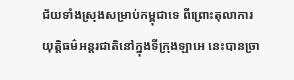ជ័យទាំងស្រុងសម្រាប់កម្ពុជាទេ ពីព្រោះតុលាការយុត្តិធម៌អន្តរជាតិនៅក្នុងទីក្រុងឡាអេ នេះបានច្រា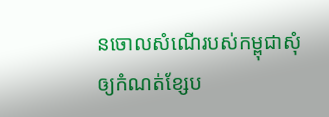នចោលសំណើរបស់កម្ពុជាសុំឲ្យកំណត់ខ្សែប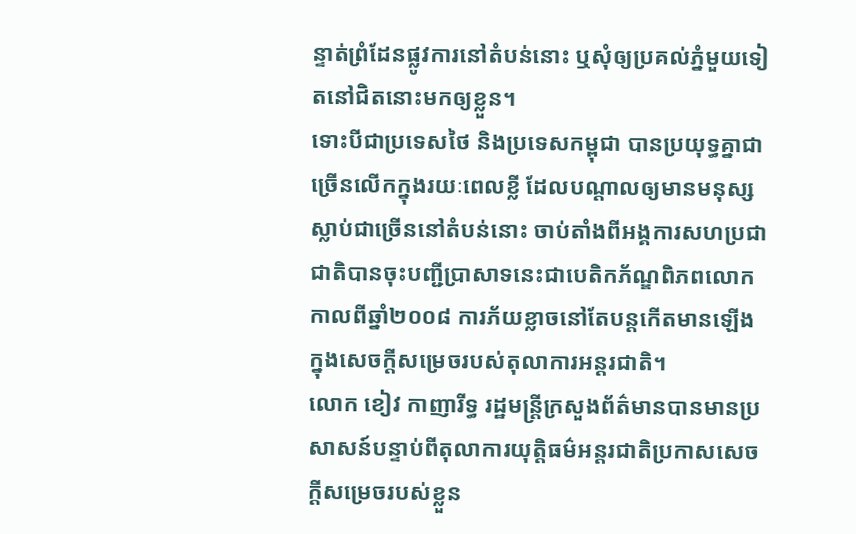ន្ទាត់ព្រំដែនផ្លូវការនៅតំបន់នោះ ឬសុំឲ្យប្រគល់ភ្នំមួយទៀតនៅជិតនោះមកឲ្យខ្លួន។
ទោះបីជាប្រទេសថៃ និងប្រទេសកម្ពុជា បានប្រយុទ្ធគ្នាជាច្រើនលើកក្នុងរយៈពេលខ្លី ដែលបណ្តាលឲ្យមានមនុស្សស្លាប់ជាច្រើននៅតំបន់នោះ ចាប់តាំងពីអង្គការសហប្រជាជាតិបានចុះបញ្ជីប្រាសាទនេះជាបេតិកភ័ណ្ឌពិភពលោកកាលពីឆ្នាំ២០០៨ ការភ័យខ្លាចនៅតែបន្តកើតមានឡើងក្នុងសេចក្តីសម្រេចរបស់តុលាការអន្តរជាតិ។
លោក ខៀវ កាញារីទ្ធ រដ្ឋមន្ត្រីក្រសួងព័ត៌មានបានមានប្រសាសន៍បន្ទាប់ពីតុលាការយុត្តិធម៌អន្តរជាតិប្រកាសសេចក្តីសម្រេចរបស់ខ្លួន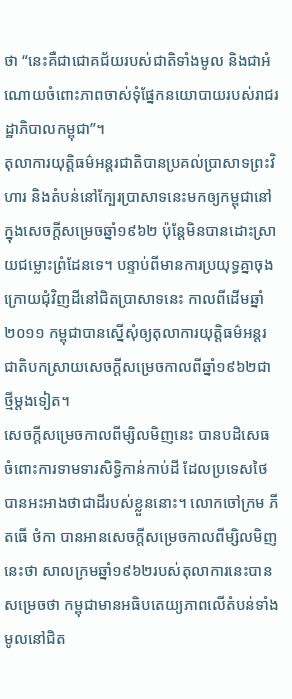ថា “នេះគឺជាជោគជ័យរបស់ជាតិទាំងមូល និងជាអំណោយចំពោះភាពចាស់ទុំផ្នែកនយោបាយរបស់រាជរដ្ឋាភិបាលកម្ពុជា”។
តុលាការយុត្តិធម៌អន្តរជាតិបានប្រគល់ប្រាសាទព្រះវិហារ និងតំបន់នៅក្បែរប្រាសាទនេះមកឲ្យកម្ពុជានៅក្នុងសេចក្តីសម្រេចឆ្នាំ១៩៦២ ប៉ុន្តែមិនបានដោះស្រាយជម្លោះព្រំដែនទេ។ បន្ទាប់ពីមានការប្រយុទ្ធគ្នាចុងក្រោយជុំវិញដីនៅជិតប្រាសាទនេះ កាលពីដើមឆ្នាំ២០១១ កម្ពុជាបានស្នើសុំឲ្យតុលាការយុត្តិធម៌អន្តរជាតិបកស្រាយសេចក្តីសម្រេចកាលពីឆ្នាំ១៩៦២ជាថ្មីម្តងទៀត។
សេចក្តីសម្រេចកាលពីម្សិលមិញនេះ បានបដិសេធចំពោះការទាមទារសិទ្ធិកាន់កាប់ដី ដែលប្រទេសថៃបានអះអាងថាជាដីរបស់ខ្លួននោះ។ លោកចៅក្រម ភីតធើ ថំកា បានអានសេចក្តីសម្រេចកាលពីម្សិលមិញនេះថា សាលក្រមឆ្នាំ១៩៦២របស់តុលាការនេះបានសម្រេចថា កម្ពុជាមានអធិបតេយ្យភាពលើតំបន់ទាំងមូលនៅជិត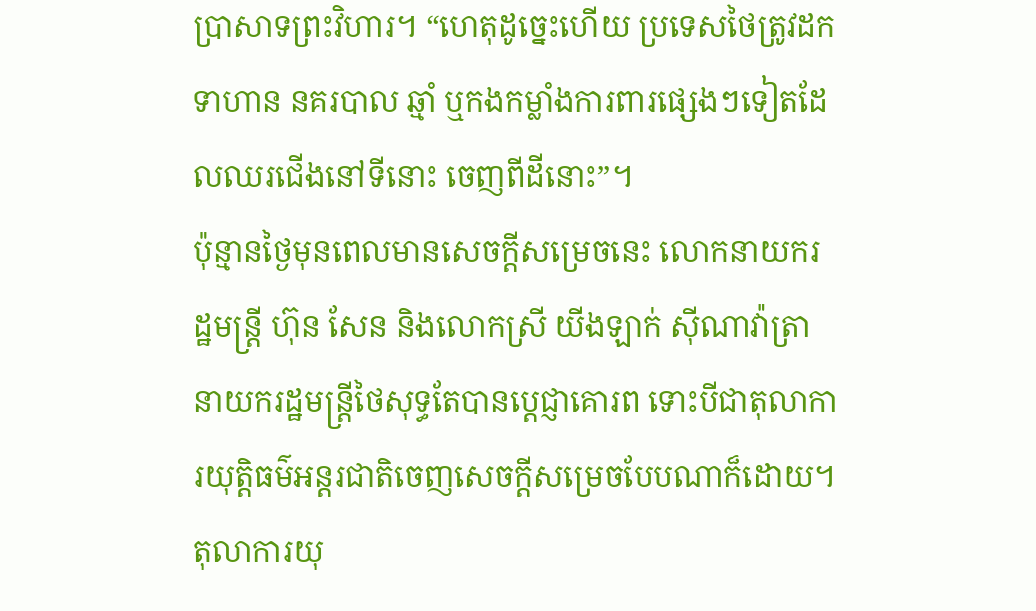ប្រាសាទព្រះវិហារ។ “ហេតុដូច្នេះហើយ ប្រទេសថៃត្រូវដកទាហាន នគរបាល ឆ្មាំ ឬកងកម្លាំងការពារផ្សេងៗទៀតដែលឈរជើងនៅទីនោះ ចេញពីដីនោះ”។
ប៉ុន្មានថ្ងៃមុនពេលមានសេចក្តីសម្រេចនេះ លោកនាយករដ្ឋមន្ត្រី ហ៊ុន សែន និងលោកស្រី យីងឡាក់ ស៊ីណាវ៉ាត្រា នាយករដ្ឋមន្ត្រីថៃសុទ្ធតែបានប្តេជ្ញាគោរព ទោះបីជាតុលាការយុត្តិធម៌អន្តរជាតិចេញសេចក្តីសម្រេចបែបណាក៏ដោយ។ តុលាការយុ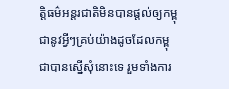ត្តិធម៌អន្តរជាតិមិនបានផ្តល់ឲ្យកម្ពុជានូវអ្វីៗគ្រប់យ៉ាងដូចដែលកម្ពុជាបានស្នើសុំនោះទេ រួមទាំងការ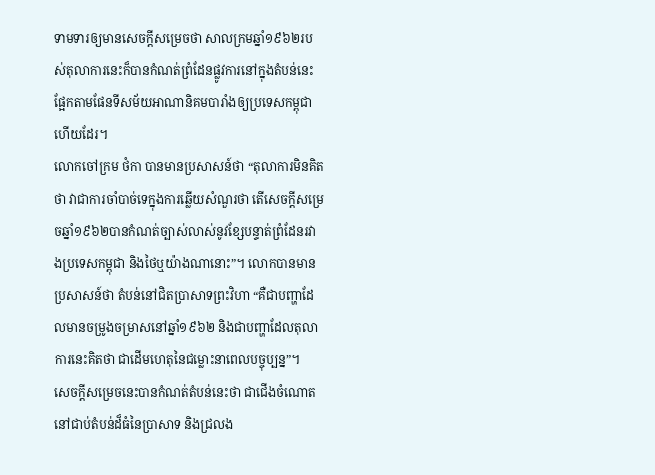ទាមទារឲ្យមានសេចក្តីសម្រេចថា សាលក្រមឆ្នាំ១៩៦២របស់តុលាការនេះក៏បានកំណត់ព្រំដែនផ្លូវការនៅក្នុងតំបន់នេះ ផ្អែកតាមផែនទីសម័យអាណានិគមបារាំងឲ្យប្រទេសកម្ពុជាហើយដែរ។
លោកចៅក្រម ថំកា បានមានប្រសាសន៍ថា “តុលាការមិនគិតថា វាជាការចាំបាច់ទេក្នុងការឆ្លើយសំណួរថា តើសេចក្តីសម្រេចឆ្នាំ១៩៦២បានកំណត់ច្បាស់លាស់នូវខ្សែបន្ទាត់ព្រំដែនរវាងប្រទេសកម្ពុជា និងថៃឬយ៉ាងណានោះ”។ លោកបានមានប្រសាសន៍ថា តំបន់នៅជិតប្រាសាទព្រះវិហា “គឺជាបញ្ហាដែលមានចម្រូងចម្រាសនៅឆ្នាំ១៩៦២ និងជាបញ្ហាដែលតុលាការនេះគិតថា ជាដើមហេតុនៃជម្លោះនាពេលបច្ចុប្បន្ន”។
សេចក្តីសម្រេចនេះបានកំណត់តំបន់នេះថា ជាជើងចំណោតនៅជាប់តំបន់ដ៏ធំនៃប្រាសាទ និងជ្រលង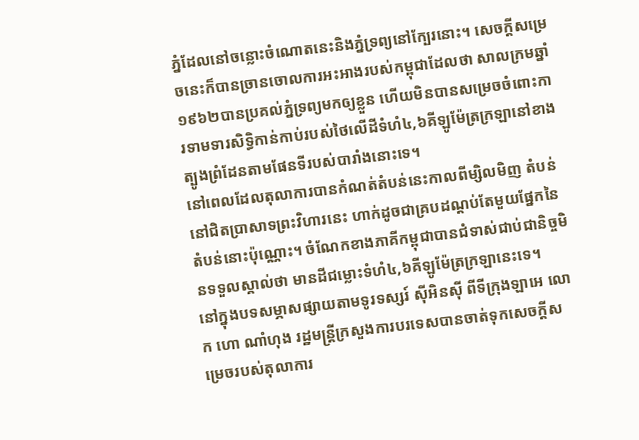ភ្នំដែលនៅចន្លោះចំណោតនេះនិងភ្នំទ្រព្យនៅក្បែរនោះ។ សេចក្តីសម្រេចនេះក៏បានច្រានចោលការអះអាងរបស់កម្ពុជាដែលថា សាលក្រមឆ្នាំ១៩៦២បានប្រគល់ភ្នំទ្រព្យមកឲ្យខ្លួន ហើយមិនបានសម្រេចចំពោះការទាមទារសិទ្ធិកាន់កាប់របស់ថៃលើដីទំហំ៤,៦គីឡូម៉ែត្រក្រឡានៅខាងត្បូងព្រំដែនតាមផែនទីរបស់បារាំងនោះទេ។
នៅពេលដែលតុលាការបានកំណត់តំបន់នេះកាលពីម្សិលមិញ តំបន់នៅជិតប្រាសាទព្រះវិហារនេះ ហាក់ដូចជាគ្របដណ្តប់តែមួយផ្នែកនៃតំបន់នោះប៉ុណ្ណោះ។ ចំណែកខាងភាគីកម្ពុជាបានជំទាស់ជាប់ជានិច្ចមិនទទួលស្គាល់ថា មានដីជម្លោះទំហំ៤,៦គីឡូម៉ែត្រក្រឡានេះទេ។
នៅក្នុងបទសម្ភាសផ្សាយតាមទូរទស្សរ៍ ស៊ីអិនស៊ី ពីទីក្រុងឡាអេ លោក ហោ ណាំហុង រដ្ឋមន្ត្រីក្រសួងការបរទេសបានចាត់ទុកសេចក្តីសម្រេចរបស់តុលាការ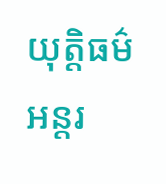យុត្តិធម៌អន្តរ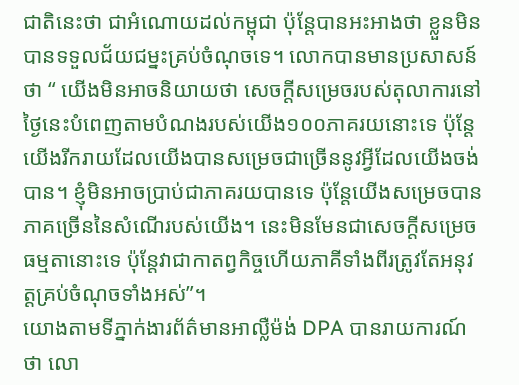ជាតិនេះថា ជាអំណោយដល់កម្ពុជា ប៉ុន្តែបានអះអាងថា ខ្លួនមិនបានទទួលជ័យជម្នះគ្រប់ចំណុចទេ។ លោកបានមានប្រសាសន៍ថា “ យើងមិនអាចនិយាយថា សេចក្តីសម្រេចរបស់តុលាការនៅថ្ងៃនេះបំពេញតាមបំណងរបស់យើង១០០ភាគរយនោះទេ ប៉ុន្តែយើងរីករាយដែលយើងបានសម្រេចជាច្រើននូវអ្វីដែលយើងចង់បាន។ ខ្ញុំមិនអាចប្រាប់ជាភាគរយបានទេ ប៉ុន្តែយើងសម្រេចបានភាគច្រើននៃសំណើរបស់យើង។ នេះមិនមែនជាសេចក្តីសម្រេចធម្មតានោះទេ ប៉ុន្តែវាជាកាតព្វកិច្ចហើយភាគីទាំងពីរត្រូវតែអនុវត្តគ្រប់ចំណុចទាំងអស់”។
យោងតាមទីភ្នាក់ងារព័ត៌មានអាល្លឺម៉ង់ DPA បានរាយការណ៍ថា លោ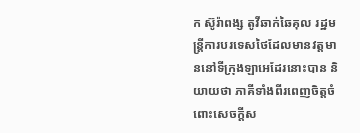ក ស៊ូរ៉ាពង្ស តូវីឆាក់ឆៃគុល រដ្ឋមន្ត្រីការបរទេសថៃដែលមានវត្តមាននៅទីក្រុងឡាអេដែរនោះបាន និយាយថា ភាគីទាំងពីរពេញចិត្តចំពោះសេចក្តីស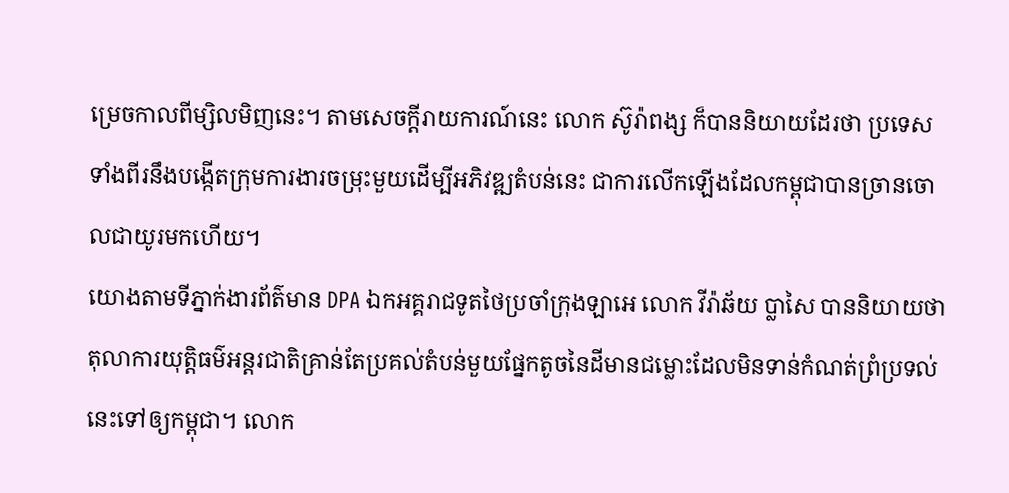ម្រេចកាលពីម្សិលមិញនេះ។ តាមសេចក្តីរាយការណ៍នេះ លោក ស៊ូរ៉ាពង្ស ក៏បាននិយាយដែរថា ប្រទេសទាំងពីរនឹងបង្កើតក្រុមការងារចម្រុះមួយដើម្បីអភិវឌ្ឍតំបន់នេះ ជាការលើកឡើងដែលកម្ពុជាបានច្រានចោលជាយូរមកហើយ។
យោងតាមទីភ្នាក់ងារព័ត៌មាន DPA ឯកអគ្គរាជទូតថៃប្រចាំក្រុងឡាអេ លោក វីរ៉ាឆ័យ ប្លាសៃ បាននិយាយថា តុលាការយុត្តិធម៌អន្តរជាតិគ្រាន់តែប្រគល់តំបន់មួយផ្នែកតូចនៃដីមានជម្លោះដែលមិនទាន់កំណត់ព្រំប្រទល់នេះទៅឲ្យកម្ពុជា។ លោក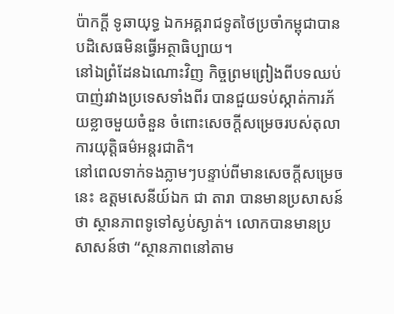ប៉ាកក្តី ទូឆាយុទ្ធ ឯកអគ្គរាជទូតថៃប្រចាំកម្ពុជាបានបដិសេធមិនធ្វើអត្ថាធិប្បាយ។
នៅឯព្រំដែនឯណោះវិញ កិច្ចព្រមព្រៀងពីបទឈប់បាញ់រវាងប្រទេសទាំងពីរ បានជួយទប់ស្កាត់ការភ័យខ្លាចមួយចំនួន ចំពោះសេចក្តីសម្រេចរបស់តុលាការយុត្តិធម៌អន្តរជាតិ។
នៅពេលទាក់ទងភ្លាមៗបន្ទាប់ពីមានសេចក្តីសម្រេចនេះ ឧត្តមសេនីយ៍ឯក ជា តារា បានមានប្រសាសន៍ថា ស្ថានភាពទូទៅស្ងប់ស្ងាត់។ លោកបានមានប្រសាសន៍ថា “ស្ថានភាពនៅតាម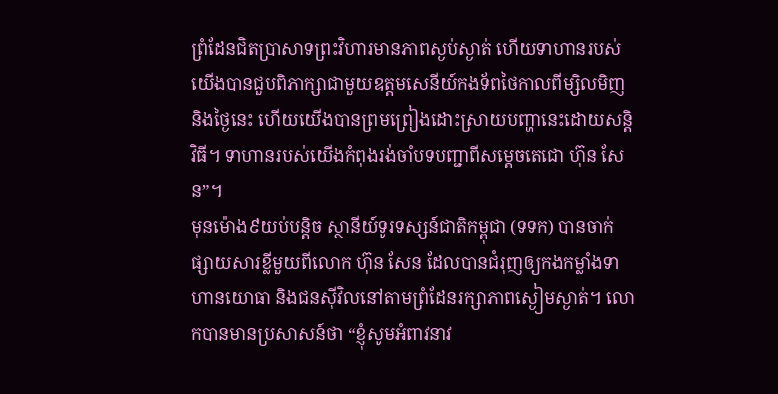ព្រំដែនជិតប្រាសាទព្រះវិហារមានភាពស្ងប់ស្ងាត់ ហើយទាហានរបស់យើងបានជួបពិភាក្សាជាមួយឧត្តមសេនីយ៍កងទ័ពថៃកាលពីម្សិលមិញ និងថ្ងៃនេះ ហើយយើងបានព្រមព្រៀងដោះស្រាយបញ្ហានេះដោយសន្តិវិធី។ ទាហានរបស់យើងកំពុងរង់ចាំបទបញ្ជាពីសម្តេចតេជោ ហ៊ុន សែន”។
មុនម៉ោង៩យប់បន្តិច ស្ថានីយ៍ទូរទស្សន៍ជាតិកម្ពុជា (ទទក) បានចាក់ផ្សាយសារខ្លីមួយពីលោក ហ៊ុន សែន ដែលបានជំរុញឲ្យកងកម្លាំងទាហានយោធា និងជនស៊ីវិលនៅតាមព្រំដែនរក្សាភាពស្ងៀមស្ងាត់។ លោកបានមានប្រសាសន៍ថា “ខ្ញុំសូមអំពាវនាវ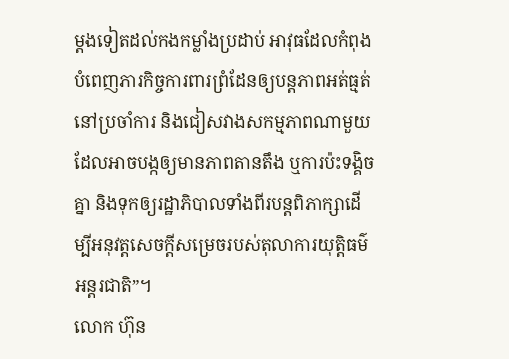ម្តងទៀតដល់កងកម្លាំងប្រដាប់ អាវុធដែលកំពុងបំពេញភារកិច្ចការពារព្រំដែនឲ្យបន្តភាពអត់ធ្មត់ នៅប្រចាំការ និងជៀសវាងសកម្មភាពណាមួយដែលអាចបង្កឲ្យមានភាពតានតឹង ឬការប៉ះទង្គិចគ្នា និងទុកឲ្យរដ្ឋាភិបាលទាំងពីរបន្តពិភាក្សាដើម្បីអនុវត្តសេចក្តីសម្រេចរបស់តុលាការយុត្តិធម៌អន្តរជាតិ”។
លោក ហ៊ុន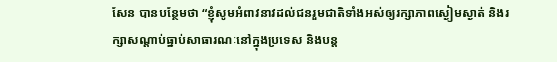សែន បានបន្ថែមថា “ខ្ញុំសូមអំពាវនាវដល់ជនរួមជាតិទាំងអស់ឲ្យរក្សាភាពស្ងៀមស្ងាត់ និងរក្សាសណ្តាប់ធ្នាប់សាធារណៈនៅក្នុងប្រទេស និងបន្ត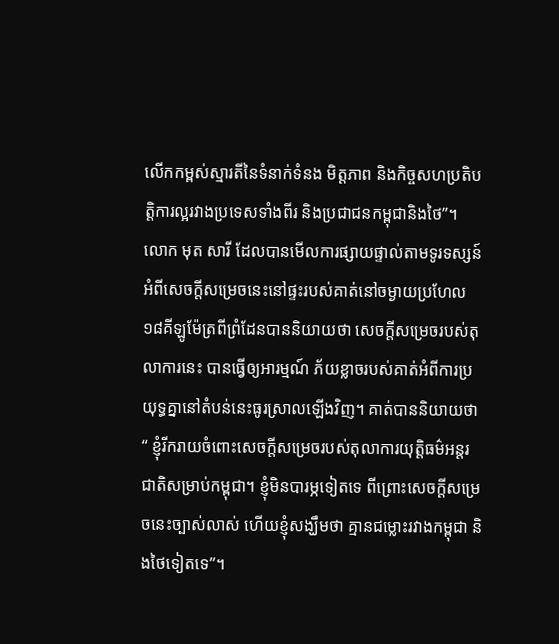លើកកម្ពស់ស្មារតីនៃទំនាក់ទំនង មិត្តភាព និងកិច្ចសហប្រតិបត្តិការល្អរវាងប្រទេសទាំងពីរ និងប្រជាជនកម្ពុជានិងថៃ”។
លោក មុត សារី ដែលបានមើលការផ្សាយផ្ទាល់តាមទូរទស្សន៍អំពីសេចក្តីសម្រេចនេះនៅផ្ទះរបស់គាត់នៅចម្ងាយប្រហែល១៨គីឡូម៉ែត្រពីព្រំដែនបាននិយាយថា សេចក្តីសម្រេចរបស់តុលាការនេះ បានធ្វើឲ្យអារម្មណ៍ ភ័យខ្លាចរបស់គាត់អំពីការប្រយុទ្ធគ្នានៅតំបន់នេះធូរស្រាលឡើងវិញ។ គាត់បាននិយាយថា “ ខ្ញុំរីករាយចំពោះសេចក្តីសម្រេចរបស់តុលាការយុត្តិធម៌អន្តរជាតិសម្រាប់កម្ពុជា។ ខ្ញុំមិនបារម្ភទៀតទេ ពីព្រោះសេចក្តីសម្រេចនេះច្បាស់លាស់ ហើយខ្ញុំសង្ឃឹមថា គ្មានជម្លោះរវាងកម្ពុជា និងថៃទៀតទេ”។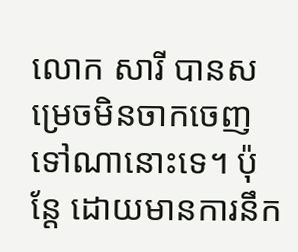លោក សារី បានសម្រេចមិនចាកចេញទៅណានោះទេ។ ប៉ុន្តែ ដោយមានការនឹក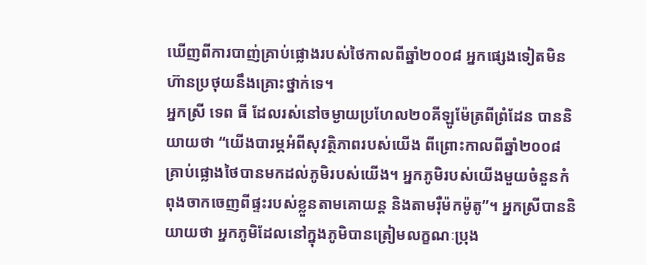ឃើញពីការបាញ់គ្រាប់ផ្លោងរបស់ថៃកាលពីឆ្នាំ២០០៨ អ្នកផ្សេងទៀតមិនហ៊ានប្រថុយនឹងគ្រោះថ្នាក់ទេ។
អ្នកស្រី ទេព ធី ដែលរស់នៅចម្ងាយប្រហែល២០គីឡូម៉ែត្រពីព្រំដែន បាននិយាយថា “យើងបារម្ភអំពីសុវត្ថិភាពរបស់យើង ពីព្រោះកាលពីឆ្នាំ២០០៨ គ្រាប់ផ្លោងថៃបានមកដល់ភូមិរបស់យើង។ អ្នកភូមិរបស់យើងមួយចំនួនកំពុងចាកចេញពីផ្ទះរបស់ខ្លួនតាមគោយន្ត និងតាមរ៉ឺម៉កម៉ូតូ”។ អ្នកស្រីបាននិយាយថា អ្នកភូមិដែលនៅក្នុងភូមិបានត្រៀមលក្ខណៈប្រុង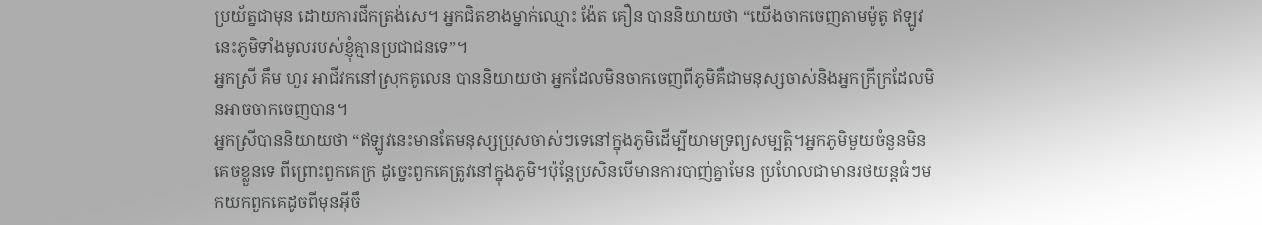ប្រយ័ត្នជាមុន ដោយការជីកត្រង់សេ។ អ្នកជិតខាងម្នាក់ឈ្មោះ ង៉ែត គឿន បាននិយាយថា “យើងចាកចេញតាមម៉ូតូ ឥឡូវនេះភូមិទាំងមូលរបស់ខ្ញុំគ្មានប្រជាជនទេ”។
អ្នកស្រី គឹម ហួរ អាជីវកនៅស្រុកគូលេន បាននិយាយថា អ្នកដែលមិនចាកចេញពីភូមិគឺជាមនុស្សចាស់និងអ្នកក្រីក្រដែលមិនអាចចាកចេញបាន។
អ្នកស្រីបាននិយាយថា “ឥឡូវនេះមានតែមនុស្សប្រុសចាស់ៗទេនៅក្នុងភូមិដើម្បីយាមទ្រព្យសម្បត្តិ។អ្នកភូមិមួយចំនួនមិនគេចខ្លួនទេ ពីព្រោះពួកគេក្រ ដូច្នេះពួកគេត្រូវនៅក្នុងភូមិ។ប៉ុន្តែប្រសិនបើមានការបាញ់គ្នាមែន ប្រហែលជាមានរថយន្តធំៗមកយកពួកគេដូចពីមុនអ៊ីចឹ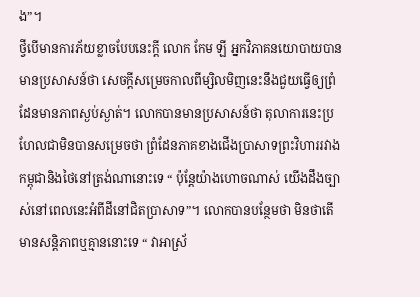ង”។
ថ្វីបើមានការភ័យខ្លាចបែបនេះក្តី លោក កែម ឡី អ្នកវិភាគនយោបាយបានមានប្រសាសន៍ថា សេចក្ដីសម្រេចកាលពីម្សិលមិញនេះនឹងជួយធ្វើឲ្យព្រំដែនមានភាពស្ងប់ស្ងាត់។ លោកបានមានប្រសាសន៍ថា តុលាការនេះប្រហែលជាមិនបានសម្រេចថា ព្រំដែនភាគខាងជើងប្រាសាទព្រះវិហាររវាងកម្ពុជានិងថៃនៅត្រង់ណានោះទេ “ ប៉ុន្តែយ៉ាងហោចណាស់ យើងដឹងច្បាស់នៅពេលនេះអំពីដីនៅជិតប្រាសាទ”។ លោកបានបន្ថែមថា មិនថាតើមានសន្តិភាពឬគ្មាននោះទេ “ វាអាស្រ័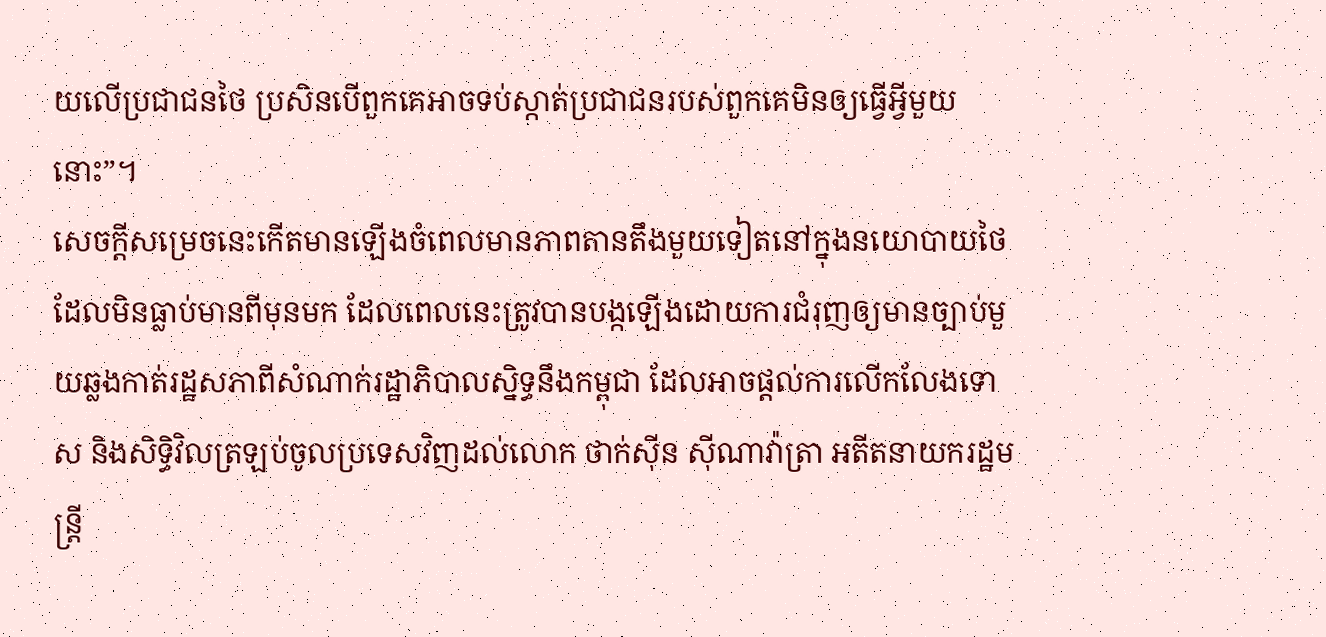យលើប្រជាជនថៃ ប្រសិនបើពួកគេអាចទប់ស្កាត់ប្រជាជនរបស់ពួកគេមិនឲ្យធ្វើអ្វីមួយនោះ”។
សេចក្ដីសម្រេចនេះកើតមានឡើងចំពេលមានភាពតានតឹងមួយទៀតនៅក្នុងនយោបាយថៃដែលមិនធ្លាប់មានពីមុនមក ដែលពេលនេះត្រូវបានបង្កឡើងដោយការជំរុញឲ្យមានច្បាប់មួយឆ្លងកាត់រដ្ឋសភាពីសំណាក់រដ្ឋាភិបាលស្និទ្ធនឹងកម្ពុជា ដែលអាចផ្ដល់ការលើកលែងទោស និងសិទ្ធិវិលត្រឡប់ចូលប្រទេសវិញដល់លោក ថាក់ស៊ីន ស៊ីណាវ៉ាត្រា អតីតនាយករដ្ឋមន្ត្រី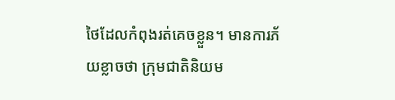ថៃដែលកំពុងរត់គេចខ្លួន។ មានការភ័យខ្លាចថា ក្រុមជាតិនិយម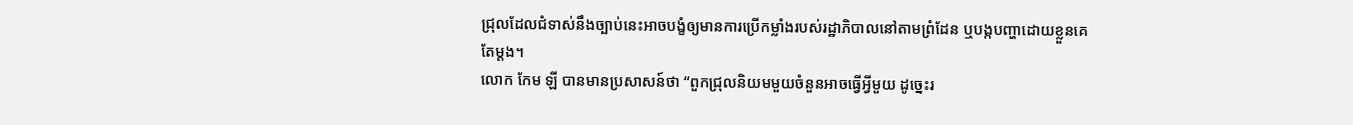ជ្រុលដែលជំទាស់នឹងច្បាប់នេះអាចបង្ខំឲ្យមានការប្រើកម្លាំងរបស់រដ្ឋាភិបាលនៅតាមព្រំដែន ឬបង្កបញ្ហាដោយខ្លួនគេតែម្ដង។
លោក កែម ឡី បានមានប្រសាសន៍ថា “ពួកជ្រុលនិយមមួយចំនួនអាចធ្វើអ្វីមួយ ដូច្នេះរ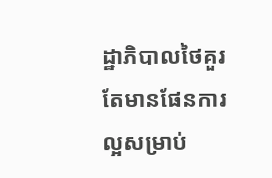ដ្ឋាភិបាលថៃគួរតែមានផែនការល្អសម្រាប់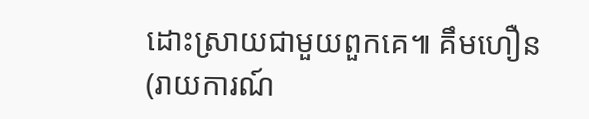ដោះស្រាយជាមួយពួកគេ៕ គឹមហឿន
(រាយការណ៍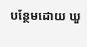បន្ថែមដោយ ឃួ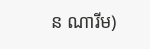ន ណារីម)